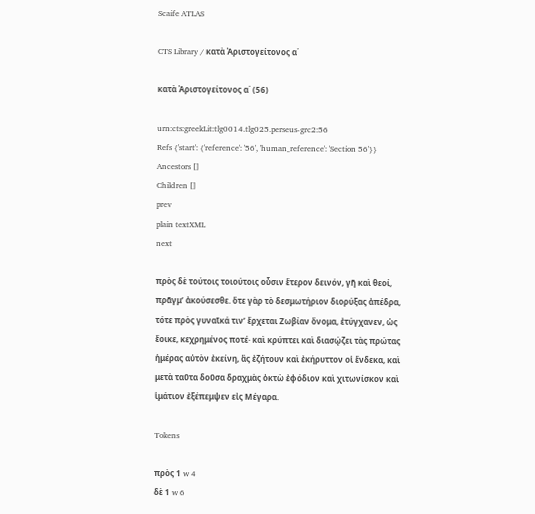Scaife ATLAS

CTS Library / κατὰ Ἀριστογείτονος α΄

κατὰ Ἀριστογείτονος α΄ (56)

urn:cts:greekLit:tlg0014.tlg025.perseus-grc2:56
Refs {'start': {'reference': '56', 'human_reference': 'Section 56'}}
Ancestors []
Children []
prev
plain textXML
next

πρὸς δὲ τούτοις τοιούτοις οὖσιν ἕτερον δεινόν, γῆ καὶ θεοί, πρᾶγμʼ ἀκούσεσθε. ὅτε γὰρ τὸ δεσμωτήριον διορύξας ἀπέδρα, τότε πρὸς γυναῖκά τινʼ ἔρχεται Ζωβίαν ὄνομα, ἐτύγχανεν, ὡς ἔοικε, κεχρημένος ποτέ· καὶ κρύπτει καὶ διασῴζει τὰς πρώτας ἡμέρας αὐτὸν ἐκείνη, ἃς ἐζήτουν καὶ ἐκήρυττον οἱ ἕνδεκα, καὶ μετὰ ταῦτα δοῦσα δραχμὰς ὀκτὼ ἐφόδιον καὶ χιτωνίσκον καὶ ἱμάτιον ἐξέπεμψεν εἰς Μέγαρα.

Tokens

πρὸς 1 w 4
δὲ 1 w 6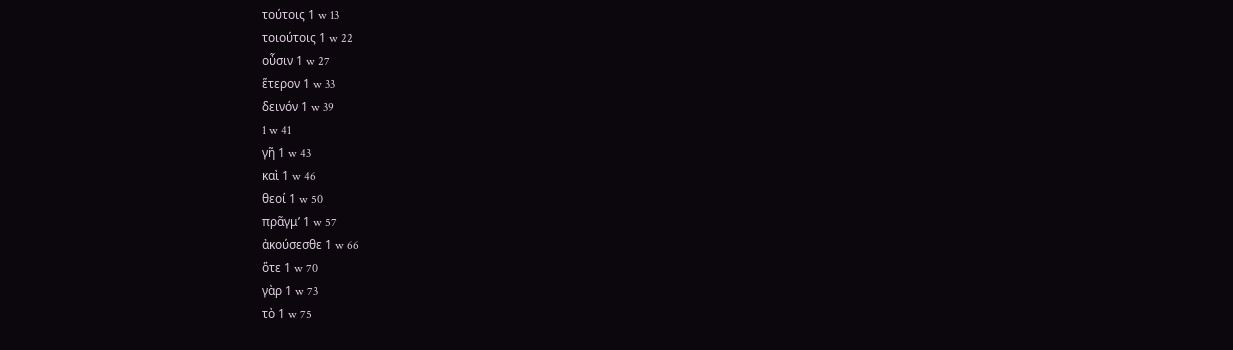τούτοις 1 w 13
τοιούτοις 1 w 22
οὖσιν 1 w 27
ἕτερον 1 w 33
δεινόν 1 w 39
1 w 41
γῆ 1 w 43
καὶ 1 w 46
θεοί 1 w 50
πρᾶγμʼ 1 w 57
ἀκούσεσθε 1 w 66
ὅτε 1 w 70
γὰρ 1 w 73
τὸ 1 w 75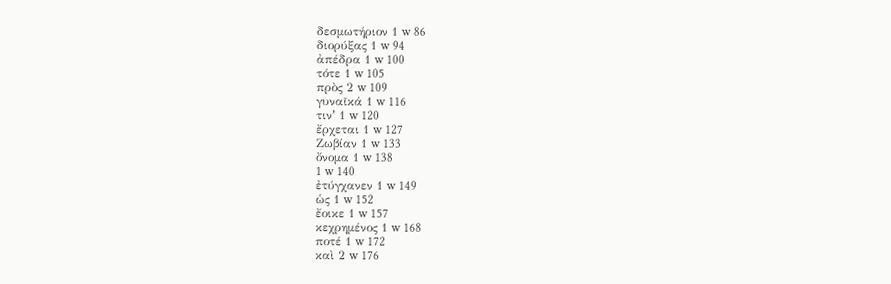δεσμωτήριον 1 w 86
διορύξας 1 w 94
ἀπέδρα 1 w 100
τότε 1 w 105
πρὸς 2 w 109
γυναῖκά 1 w 116
τινʼ 1 w 120
ἔρχεται 1 w 127
Ζωβίαν 1 w 133
ὄνομα 1 w 138
1 w 140
ἐτύγχανεν 1 w 149
ὡς 1 w 152
ἔοικε 1 w 157
κεχρημένος 1 w 168
ποτέ 1 w 172
καὶ 2 w 176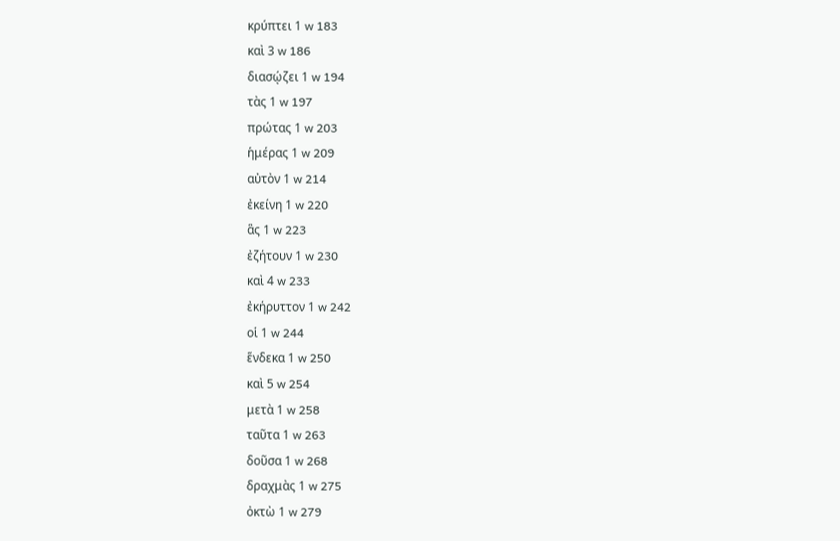κρύπτει 1 w 183
καὶ 3 w 186
διασῴζει 1 w 194
τὰς 1 w 197
πρώτας 1 w 203
ἡμέρας 1 w 209
αὐτὸν 1 w 214
ἐκείνη 1 w 220
ἃς 1 w 223
ἐζήτουν 1 w 230
καὶ 4 w 233
ἐκήρυττον 1 w 242
οἱ 1 w 244
ἕνδεκα 1 w 250
καὶ 5 w 254
μετὰ 1 w 258
ταῦτα 1 w 263
δοῦσα 1 w 268
δραχμὰς 1 w 275
ὀκτὼ 1 w 279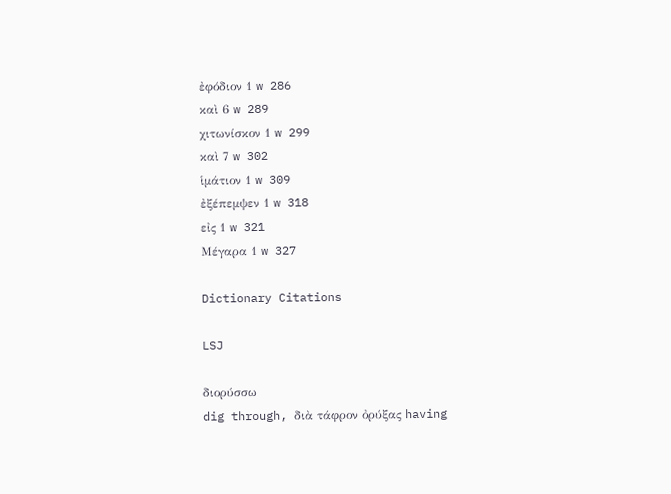ἐφόδιον 1 w 286
καὶ 6 w 289
χιτωνίσκον 1 w 299
καὶ 7 w 302
ἱμάτιον 1 w 309
ἐξέπεμψεν 1 w 318
εἰς 1 w 321
Μέγαρα 1 w 327

Dictionary Citations

LSJ

διορύσσω
dig through, διὰ τάφρον ὀρύξας having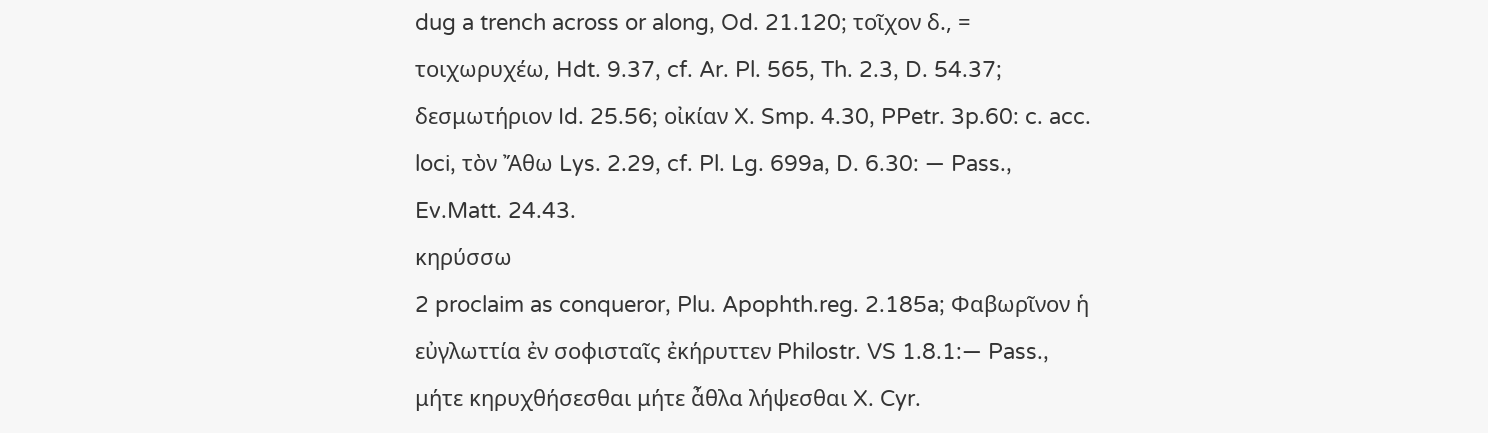dug a trench across or along, Od. 21.120; τοῖχον δ., = τοιχωρυχέω, Hdt. 9.37, cf. Ar. Pl. 565, Th. 2.3, D. 54.37; δεσμωτήριον Id. 25.56; οἰκίαν X. Smp. 4.30, PPetr. 3p.60: c. acc. loci, τὸν Ἄθω Lys. 2.29, cf. Pl. Lg. 699a, D. 6.30: — Pass., Ev.Matt. 24.43.
κηρύσσω
2 proclaim as conqueror, Plu. Apophth.reg. 2.185a; Φαβωρῖνον ἡ εὐγλωττία ἐν σοφισταῖς ἐκήρυττεν Philostr. VS 1.8.1:— Pass., μήτε κηρυχθήσεσθαι μήτε ἆθλα λήψεσθαι X. Cyr.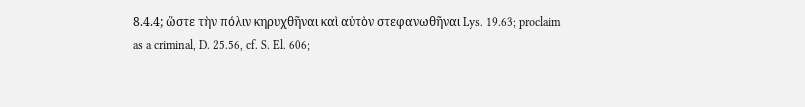8.4.4; ὥστε τὴν πόλιν κηρυχθῆναι καὶ αὐτὸν στεφανωθῆναι Lys. 19.63; proclaim as a criminal, D. 25.56, cf. S. El. 606;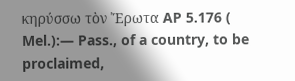κηρύσσω τὸν Ἔρωτα AP 5.176 ( Mel.):— Pass., of a country, to be proclaimed,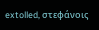extolled, στεφάνοις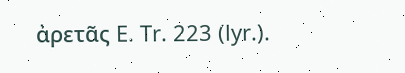ἀρετᾶς E. Tr. 223 (lyr.).